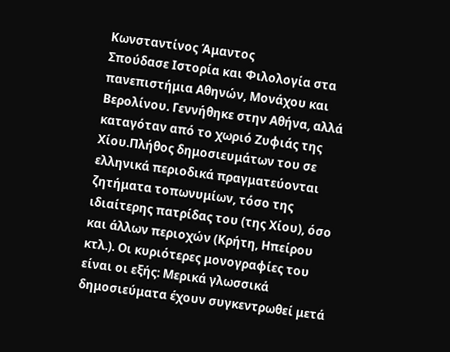Κωνσταντίνος Άμαντος
Σπούδασε Ιστορία και Φιλολογία στα πανεπιστήμια Αθηνών, Μονάχου και Βερολίνου. Γεννήθηκε στην Αθήνα, αλλά καταγόταν από το χωριό Ζυφιάς της Χίου.Πλήθος δημοσιευμάτων του σε ελληνικά περιοδικά πραγματεύονται ζητήματα τοπωνυμίων, τόσο της ιδιαίτερης πατρίδας του (της Χίου), όσο και άλλων περιοχών (Κρήτη, Ηπείρου κτλ.). Οι κυριότερες μονογραφίες του είναι οι εξής: Μερικά γλωσσικά δημοσιεύματα έχουν συγκεντρωθεί μετά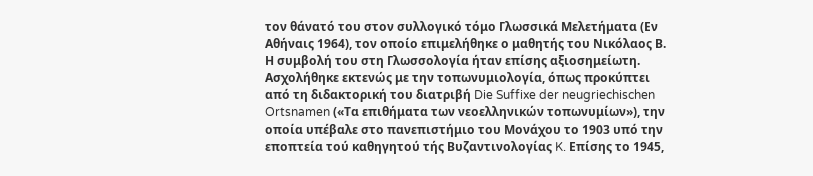τον θάνατό του στον συλλογικό τόμο Γλωσσικά Μελετήματα (Εν Αθήναις 1964), τον οποίο επιμελήθηκε ο μαθητής του Νικόλαος Β. Η συμβολή του στη Γλωσσολογία ήταν επίσης αξιοσημείωτη.
Ασχολήθηκε εκτενώς με την τοπωνυμιολογία, όπως προκύπτει από τη διδακτορική του διατριβή Die Suffixe der neugriechischen Ortsnamen («Τα επιθήματα των νεοελληνικών τοπωνυμίων»), την οποία υπέβαλε στο πανεπιστήμιο του Μονάχου το 1903 υπό την εποπτεία τού καθηγητού τής Βυζαντινολογίας K. Επίσης το 1945,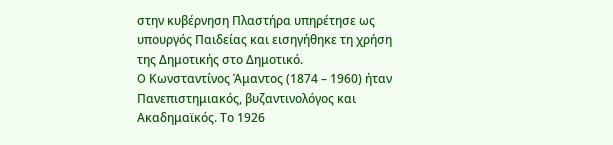στην κυβέρνηση Πλαστήρα υπηρέτησε ως υπουργός Παιδείας και εισηγήθηκε τη χρήση της Δημοτικής στο Δημοτικό.
O Κωνσταντίνος Άμαντος (1874 – 1960) ήταν Πανεπιστημιακός, βυζαντινολόγος και Ακαδημαϊκός. Το 1926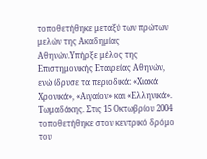τοποθετήθηκε μεταξύ των πρώτων μελών της Ακαδημίας Αθηνών.Υπήρξε μέλος της Επιστημονικής Εταιρείας Αθηνών, ενώ ίδρυσε τα περιοδικά: «Χιακά Χρονικά», «Αιγαίον» και «Ελληνικά».
Τωμαδάκης. Στις 15 Οκτωβρίου 2004 τοποθετήθηκε στον κεντρικό δρόμο του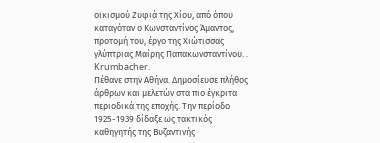οικισμού Ζυφιά της Χίου, από όπου καταγόταν ο Κωνσταντίνος Άμαντος, προτομή του, έργο της Χιώτισσας γλύπτριας Μαίρης Παπακωνσταντίνου. . Krumbacher.
Πέθανε στην Αθήνα. Δημοσίευσε πλήθος άρθρων και μελετών στα πιο έγκριτα περιοδικά της εποχής. Την περίοδο 1925-1939 δίδαξε ως τακτικός καθηγητής της Βυζαντινής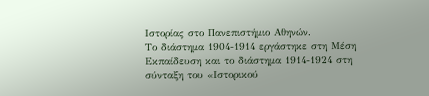Ιστορίας στο Πανεπιστήμιο Αθηνών.
Το διάστημα 1904-1914 εργάστηκε στη Μέση Εκπαίδευση και το διάστημα 1914-1924 στη σύνταξη του «Ιστορικού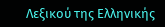Λεξικού της Ελληνικής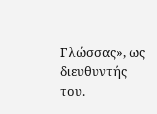Γλώσσας», ως διευθυντής του.